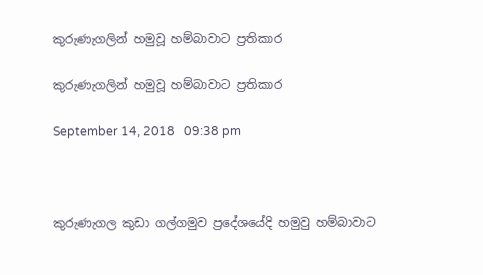කුරුණැගලින් හමුවූ හම්බාවාට ප්‍රතිකාර

කුරුණැගලින් හමුවූ හම්බාවාට ප්‍රතිකාර

September 14, 2018   09:38 pm



කුරුණැගල කුඩා ගල්ගමුව ප්‍රදේශයේදි හමුවු හම්බාවාට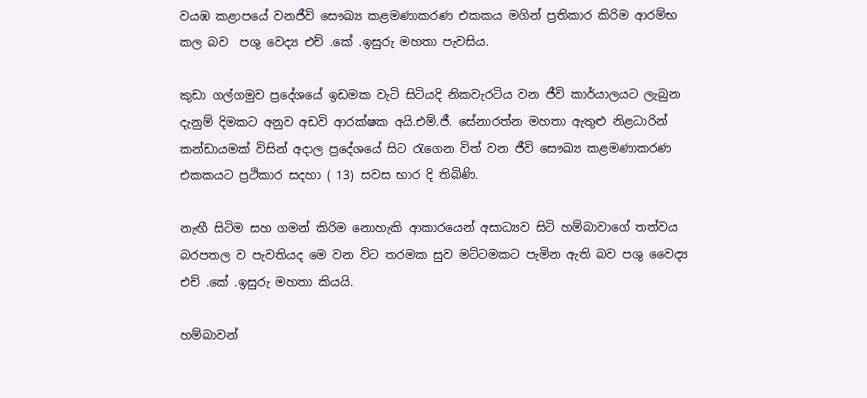වයඹ කළාපයේ වනජීවි සෞඛ්‍ය කළමණාකරණ එකකය මගින් ප්‍රතිකාර කිරිම ආරම්භ කල බව  පශු වෙද්‍ය එච් .කේ .ඉසුරු මහතා පැවසිය.

කුඩා ගල්ගමුව ප්‍රදේශයේ ඉඩමක වැටි සිටියදි නිකවැරටිය වන ජීවි කාර්යාලයට ලැබුන දැනුම් දිමකට අනුව අඩවි ආරක්ෂක අයි.එම්.ජී. සේනාරත්න මහතා ඇතුළු නිළධාරින් කන්ඩායමක් විසින් අදාල ප්‍රදේශයේ සිට රැගෙන විත් වන ජීවි සෞඛ්‍ය කළමණාකරණ එකකයට ප්‍රථිකාර සදහා ( 13) සවස භාර දි තිබිණි.

නැඟී සිටිම සහ ගමන් කිරිම නොහැකි ආකාරයෙන් අසාධ්‍යව සිටි හම්බාවාගේ තත්වය බරපතල ව පැවතියද මෙ වන විට තරමක සුව මට්ටමකට පැමින ඇති බව පශු වෛද්‍ය එච් .කේ .ඉසුරු මහතා කියයි.

හම්බාවන්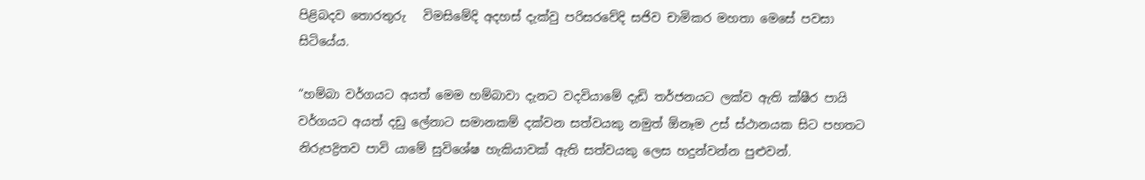පිළිබදව තොරතුරු   විමසිමේදි අදහස් දැක්වු පරිසරවේදි සජිව චාමිකර මහතා මෙසේ පවසා සිටියේය.

“හම්බා වර්ගයට අයත් මෙම හම්බාවා දැනට වදවියාමේ දැඩි තර්ජනයට ලක්ව ඇති ක්ෂීර පායි වර්ගයට අයත් දඩු ලේනාට සමානකම් දක්වන සත්වයකු නමුත් ඕනෑම උස් ස්ථානයක සිට පහතට නිරුපද්‍රිතව පාවි යාමේ සුවිශේෂ හැකියාවක් ඇති සත්වයකු ලෙස හදුන්වන්න පුළුවන්.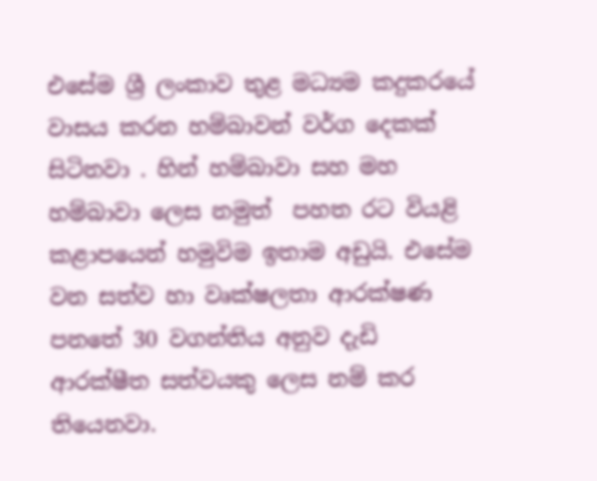එසේම ශ්‍රී ලංකාව තුළ මධ්‍යම කදුකරයේ වාසය කරන හම්බාවන් වර්ග දෙකක් සිටිනවා . හින් හම්බාවා සහ මහ හම්බාවා ලෙස නමුත්  පහත රට වියළි කළාපයෙන් හමුවිම ඉතාම අඩුයි. එසේම  වන සත්ව හා වෘක්ෂලතා ආරක්ෂණ පනතේ 30 වගන්තිය අනුව දැඩි ආරක්ෂීත සත්වයකු ලෙස නම් කර තියෙනවා.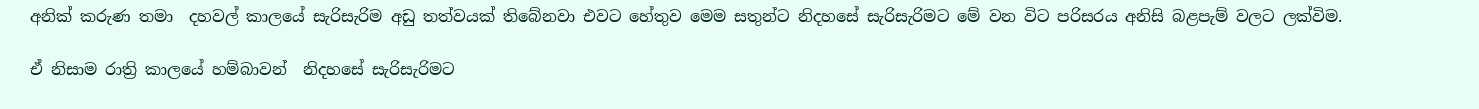අනික් කරුණ තමා  දහවල් කාලයේ සැරිසැරිම අඩු තත්වයක් තිබේනවා එවට හේතුව මෙම සතුන්ට නිදහසේ සැරිසැරිමට මේ වන විට පරිසරය අනිසි බළපැම් වලට ලක්විම.

ඒ නිසාම රාත්‍රි කාලයේ හම්බාවන්  නිදහසේ සැරිසැරිමට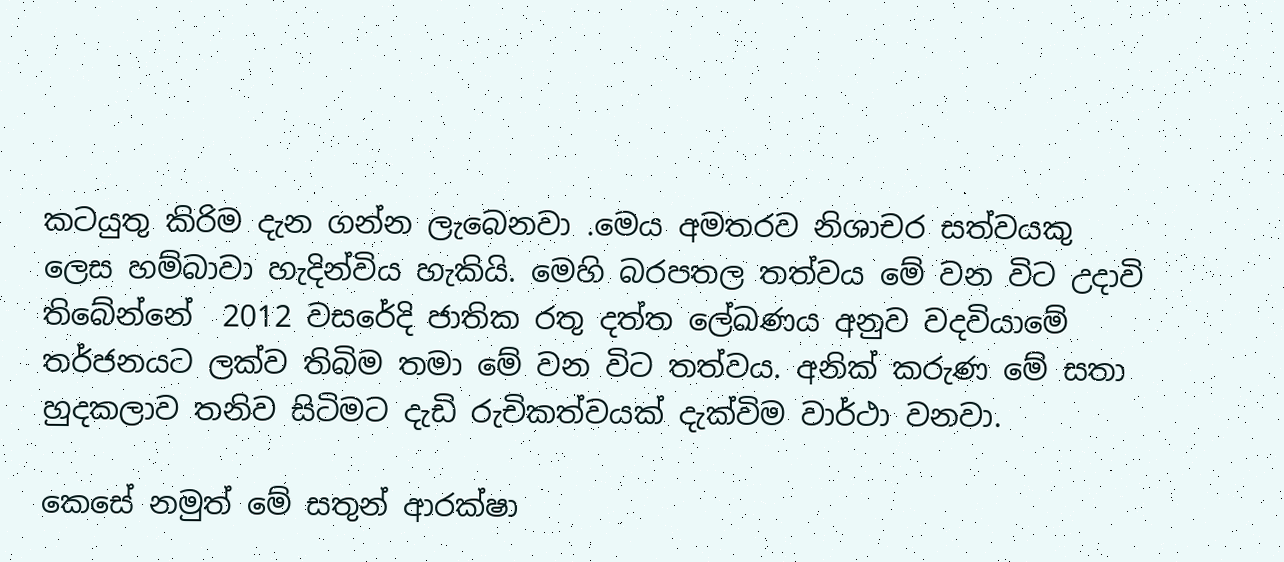කටයුතු කිරිම දැන ගන්න ලැබෙනවා .මෙය අමතරව නිශාචර සත්වයකු ලෙස හම්බාවා හැදින්විය හැකියි. මෙහි බරපතල තත්වය මේ වන විට උදාවි තිබේන්නේ  2012 වසරේදි ජාතික රතු දත්ත ලේඛණය අනුව වදවියාමේ තර්ජනයට ලක්ව තිබිම තමා මේ වන විට තත්වය. අනික් කරුණ මේ සතා හුදකලාව තනිව සිටිමට දැඩි රුචිකත්වයක් දැක්විම වාර්ථා වනවා.

කෙසේ නමුත් මේ සතුන් ආරක්ෂා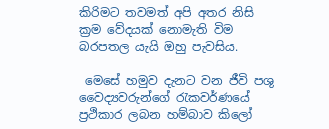කිරිමට තවමත් අපි අතර නිසි ක්‍රම වේදයක් නොමැති විම බරපතල යැයි ඔහු පැවසිය.

 මෙසේ හමුව දැනට වන ජීවි පශු වෛද්‍යවරුන්ගේ රැකවර්ණයේ ප්‍රථිකාර ලබන හම්බාව කිලෝ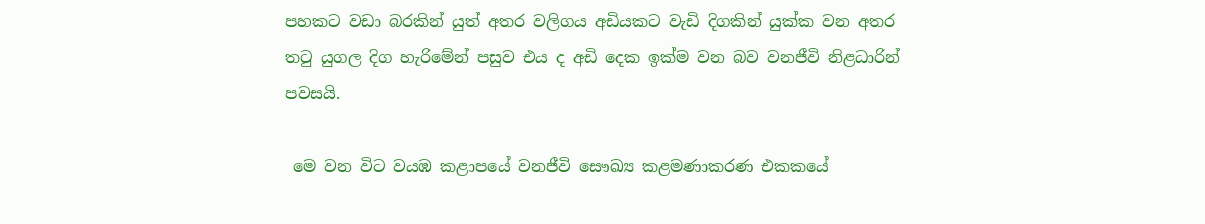පහකට වඩා බරකින් යුත් අතර වලිගය අඩියකට වැඩි දිගකින් යුක්ක වන අතර තටු යුගල දිග හැරිමේන් පසුව එය ද අඩි දෙක ඉක්ම වන බව වනජීවි නිළධාරින් පවසයි.

 මෙ වන විට වයඹ කළාපයේ වනජීවි සෞඛ්‍ය කළමණාකරණ එකකයේ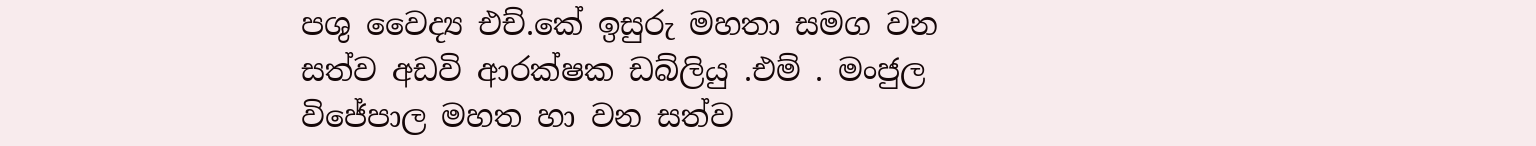පශු වෛද්‍ය එච්.කේ ඉසුරු මහතා සමග වන සත්ව අඩවි ආරක්ෂක ඩබ්ලියු .එම් . මංජුල විජේපාල මහත හා වන සත්ව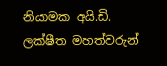නියාමක අයි.ඩි. ලක්ෂීත මහත්වරුන්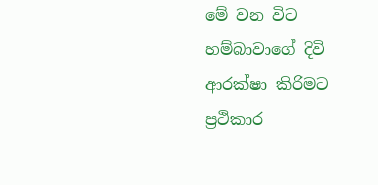මේ වන විට හම්බාවාගේ දිවි ආරක්ෂා කිරිමට ප්‍රථිකාර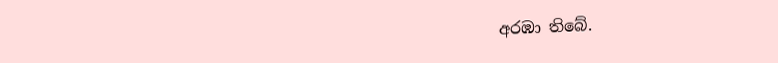අරඹා තිබේ.